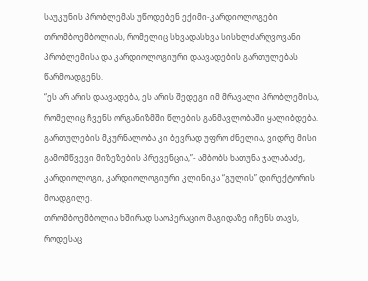საუკუნის პრობლემას უწოდებენ ექიმი-კარდიოლოგები თრომბოემბოლიას, რომელიც სხვადასხვა სისხლძარღვოვანი პრობლემისა და კარდიოლოგიური დაავადების გართულებას წარმოადგენს.
“ეს არ არის დაავადება, ეს არის შედეგი იმ მრავალი პრობლემისა, რომელიც ჩვენს ორგანიზმში წლების განმავლობაში ყალიბდება. გართულების მკურნალობა კი ბევრად უფრო ძნელია, ვიდრე მისი გამომწვევი მიზეზების პრევენცია,”- ამბობს ხათუნა ჯალაბაძე, კარდიოლოგი, კარდიოლოგიური კლინიკა “გულის” დირექტორის მოადგილე.
თრომბოემბოლია ხშირად საოპერაციო მაგიდაზე იჩენს თავს, როდესაც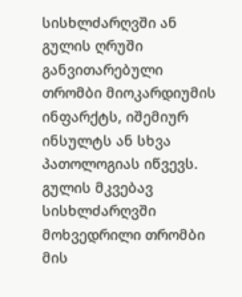სისხლძარღვში ან გულის ღრუში განვითარებული თრომბი მიოკარდიუმის ინფარქტს, იშემიურ ინსულტს ან სხვა პათოლოგიას იწვევს.
გულის მკვებავ სისხლძარღვში მოხვედრილი თრომბი მის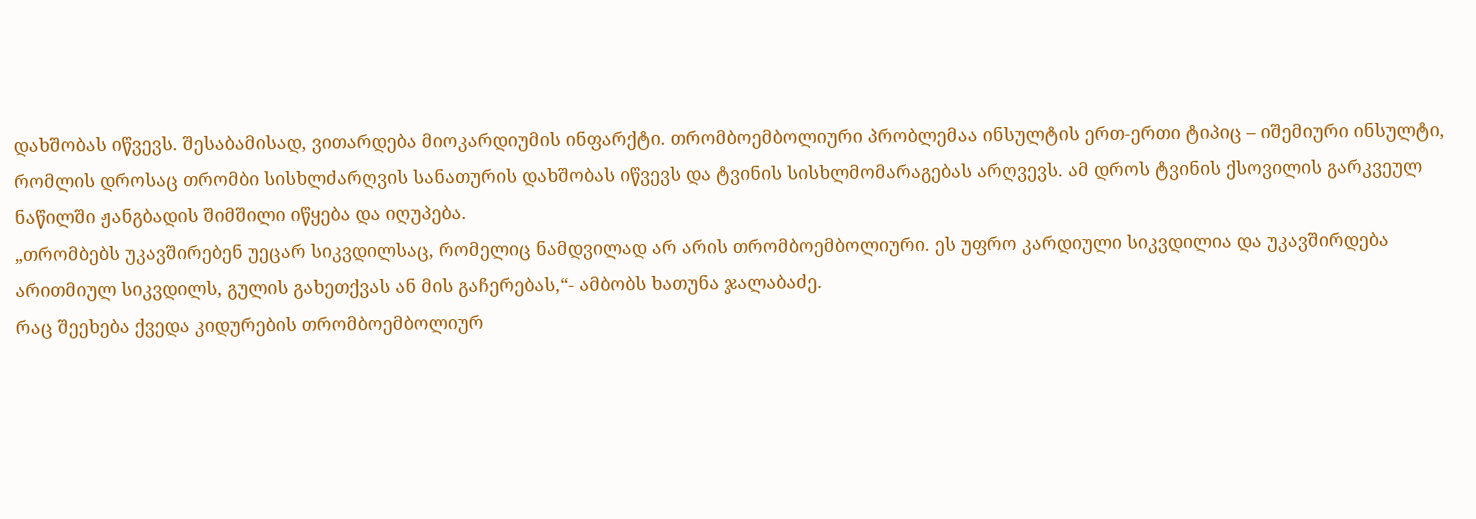დახშობას იწვევს. შესაბამისად, ვითარდება მიოკარდიუმის ინფარქტი. თრომბოემბოლიური პრობლემაა ინსულტის ერთ-ერთი ტიპიც – იშემიური ინსულტი, რომლის დროსაც თრომბი სისხლძარღვის სანათურის დახშობას იწვევს და ტვინის სისხლმომარაგებას არღვევს. ამ დროს ტვინის ქსოვილის გარკვეულ ნაწილში ჟანგბადის შიმშილი იწყება და იღუპება.
„თრომბებს უკავშირებენ უეცარ სიკვდილსაც, რომელიც ნამდვილად არ არის თრომბოემბოლიური. ეს უფრო კარდიული სიკვდილია და უკავშირდება არითმიულ სიკვდილს, გულის გახეთქვას ან მის გაჩერებას,“- ამბობს ხათუნა ჯალაბაძე.
რაც შეეხება ქვედა კიდურების თრომბოემბოლიურ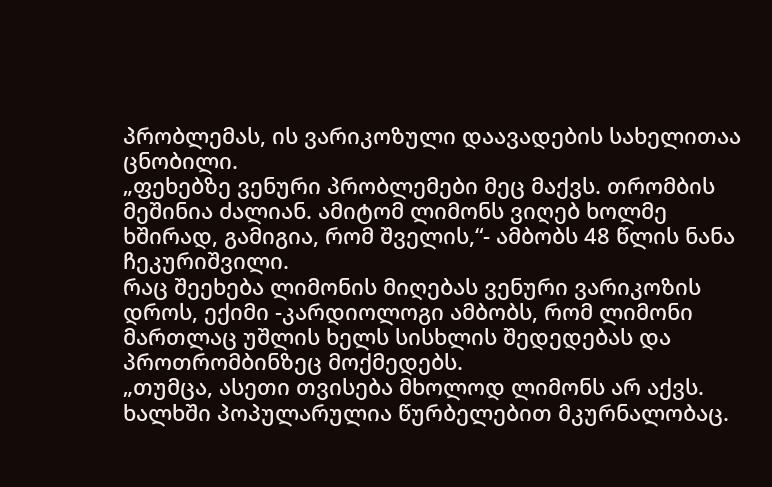პრობლემას, ის ვარიკოზული დაავადების სახელითაა ცნობილი.
„ფეხებზე ვენური პრობლემები მეც მაქვს. თრომბის მეშინია ძალიან. ამიტომ ლიმონს ვიღებ ხოლმე ხშირად, გამიგია, რომ შველის,“- ამბობს 48 წლის ნანა ჩეკურიშვილი.
რაც შეეხება ლიმონის მიღებას ვენური ვარიკოზის დროს, ექიმი -კარდიოლოგი ამბობს, რომ ლიმონი მართლაც უშლის ხელს სისხლის შედედებას და პროთრომბინზეც მოქმედებს.
„თუმცა, ასეთი თვისება მხოლოდ ლიმონს არ აქვს. ხალხში პოპულარულია წურბელებით მკურნალობაც.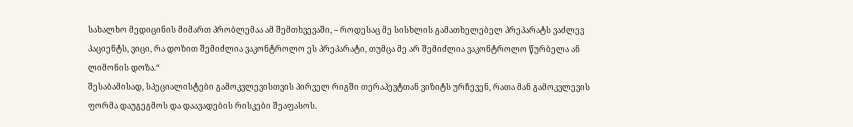სახალხო მედიცინის მიმართ პრობლემაა ამ შემთხვევაში, – როდესაც მე სისხლის გამათხელებელ პრეპარატს ვაძლევ პაციენტს, ვიცი, რა დოზით შემიძლია ვაკონტროლო ეს პრეპარატი, თუმცა მე არ შემიძლია ვაკონტროლო წურბელა ან ლიმონის დოზა.“
შესაბამისად, სპეციალისტები გამოკვლევისთვის პირველ რიგში თერაპევტთან ვიზიტს ურჩევენ, რათა მან გამოკვლევის ფორმა დაუგეგმოს და დაავადების რისკები შეაფასოს.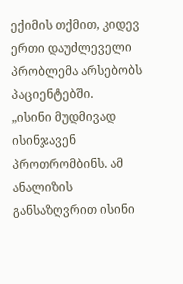ექიმის თქმით, კიდევ ერთი დაუძლეველი პრობლემა არსებობს პაციენტებში.
„ისინი მუდმივად ისინჯავენ პროთრომბინს. ამ ანალიზის განსაზღვრით ისინი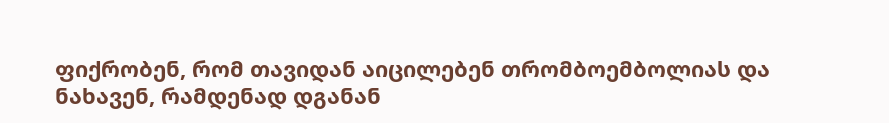ფიქრობენ, რომ თავიდან აიცილებენ თრომბოემბოლიას და ნახავენ, რამდენად დგანან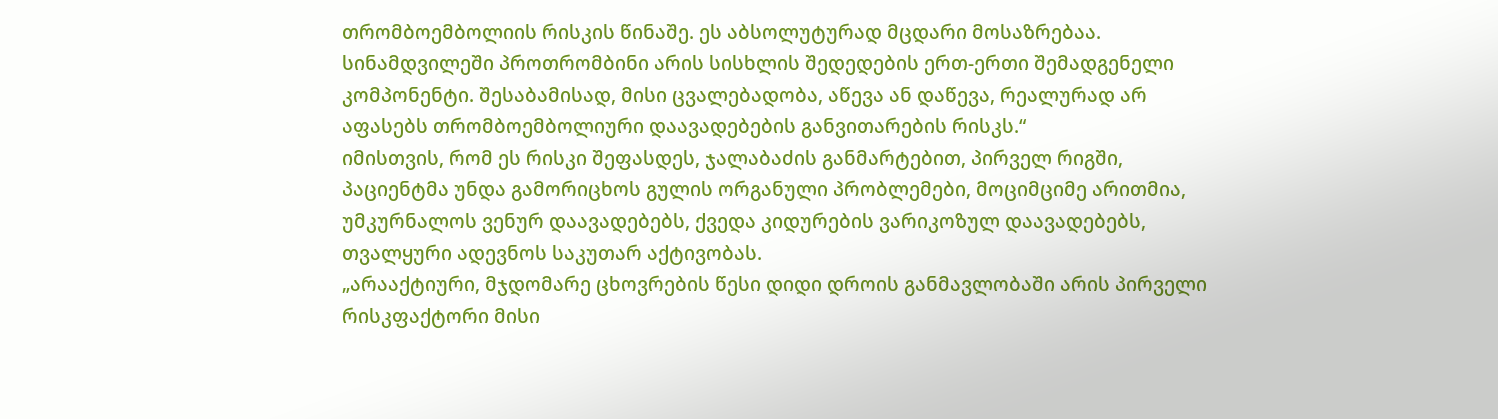თრომბოემბოლიის რისკის წინაშე. ეს აბსოლუტურად მცდარი მოსაზრებაა. სინამდვილეში პროთრომბინი არის სისხლის შედედების ერთ-ერთი შემადგენელი კომპონენტი. შესაბამისად, მისი ცვალებადობა, აწევა ან დაწევა, რეალურად არ აფასებს თრომბოემბოლიური დაავადებების განვითარების რისკს.“
იმისთვის, რომ ეს რისკი შეფასდეს, ჯალაბაძის განმარტებით, პირველ რიგში, პაციენტმა უნდა გამორიცხოს გულის ორგანული პრობლემები, მოციმციმე არითმია, უმკურნალოს ვენურ დაავადებებს, ქვედა კიდურების ვარიკოზულ დაავადებებს, თვალყური ადევნოს საკუთარ აქტივობას.
„არააქტიური, მჯდომარე ცხოვრების წესი დიდი დროის განმავლობაში არის პირველი რისკფაქტორი მისი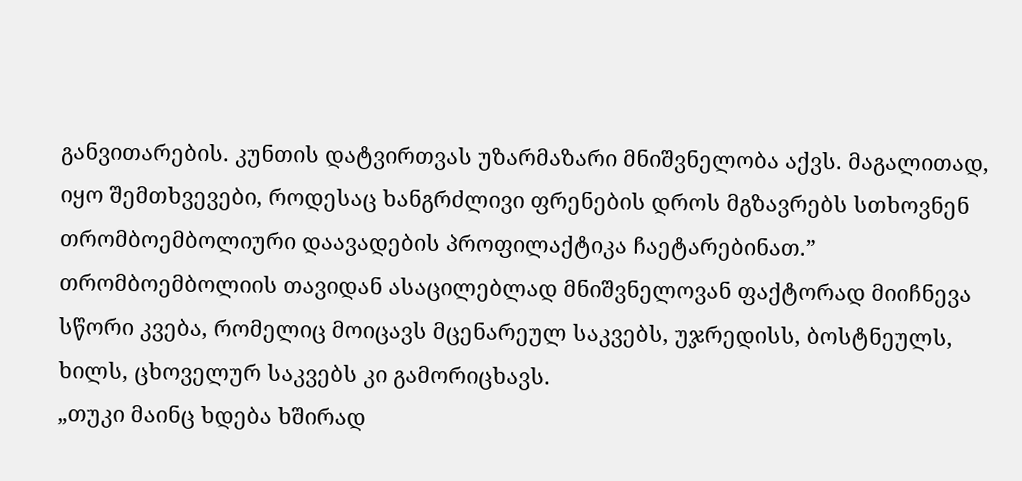განვითარების. კუნთის დატვირთვას უზარმაზარი მნიშვნელობა აქვს. მაგალითად, იყო შემთხვევები, როდესაც ხანგრძლივი ფრენების დროს მგზავრებს სთხოვნენ თრომბოემბოლიური დაავადების პროფილაქტიკა ჩაეტარებინათ.”
თრომბოემბოლიის თავიდან ასაცილებლად მნიშვნელოვან ფაქტორად მიიჩნევა სწორი კვება, რომელიც მოიცავს მცენარეულ საკვებს, უჯრედისს, ბოსტნეულს, ხილს, ცხოველურ საკვებს კი გამორიცხავს.
„თუკი მაინც ხდება ხშირად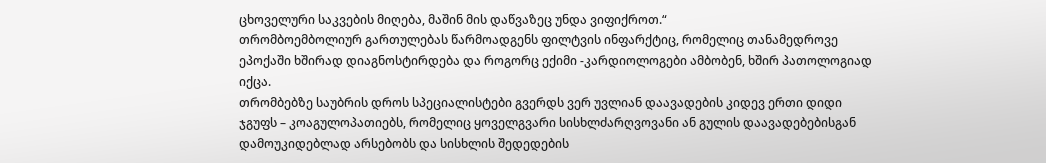ცხოველური საკვების მიღება, მაშინ მის დაწვაზეც უნდა ვიფიქროთ.“
თრომბოემბოლიურ გართულებას წარმოადგენს ფილტვის ინფარქტიც, რომელიც თანამედროვე ეპოქაში ხშირად დიაგნოსტირდება და როგორც ექიმი -კარდიოლოგები ამბობენ, ხშირ პათოლოგიად იქცა.
თრომბებზე საუბრის დროს სპეციალისტები გვერდს ვერ უვლიან დაავადების კიდევ ერთი დიდი ჯგუფს – კოაგულოპათიებს, რომელიც ყოველგვარი სისხლძარღვოვანი ან გულის დაავადებებისგან დამოუკიდებლად არსებობს და სისხლის შედედების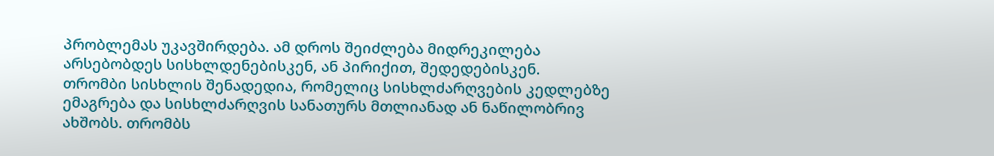პრობლემას უკავშირდება. ამ დროს შეიძლება მიდრეკილება არსებობდეს სისხლდენებისკენ, ან პირიქით, შედედებისკენ.
თრომბი სისხლის შენადედია, რომელიც სისხლძარღვების კედლებზე ემაგრება და სისხლძარღვის სანათურს მთლიანად ან ნაწილობრივ ახშობს. თრომბს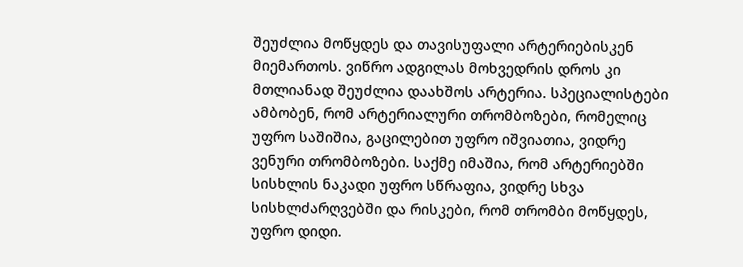შეუძლია მოწყდეს და თავისუფალი არტერიებისკენ მიემართოს. ვიწრო ადგილას მოხვედრის დროს კი მთლიანად შეუძლია დაახშოს არტერია. სპეციალისტები ამბობენ, რომ არტერიალური თრომბოზები, რომელიც უფრო საშიშია, გაცილებით უფრო იშვიათია, ვიდრე ვენური თრომბოზები. საქმე იმაშია, რომ არტერიებში სისხლის ნაკადი უფრო სწრაფია, ვიდრე სხვა სისხლძარღვებში და რისკები, რომ თრომბი მოწყდეს, უფრო დიდი.